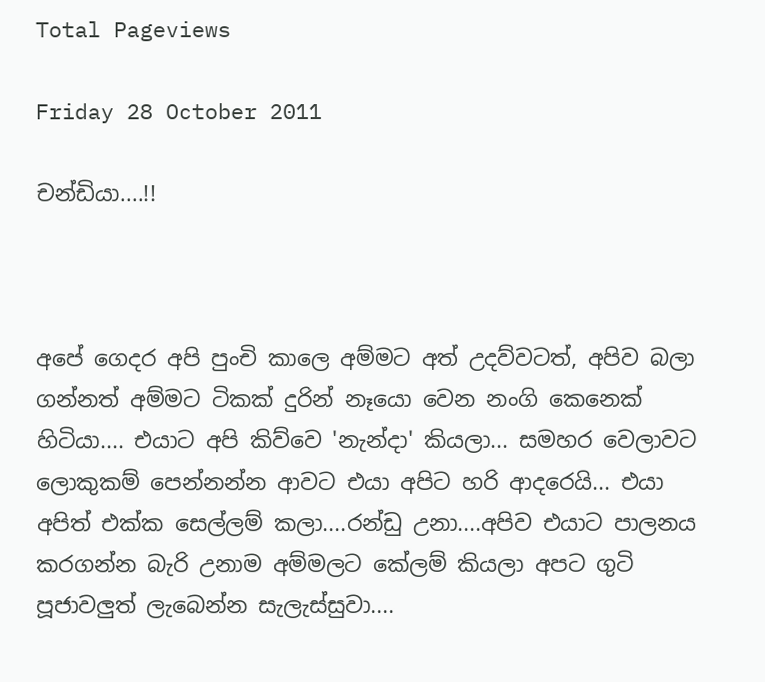Total Pageviews

Friday 28 October 2011

චන්ඩියා....!!



අපේ ගෙදර අපි පුංචි කාලෙ අම්මට අත් උදව්වටත්, අපිව බලා ගන්නත් අම්මට ටිකක් දුරින් නෑයො වෙන නංගි කෙනෙක් හිටියා.... එයාට අපි කිව්වෙ 'නැන්දා' කියලා... සමහර වෙලාවට ලොකුකම් පෙන්නන්න ආවට එයා අපිට හරි ආදරෙයි... එයා අපිත් එක්ක සෙල්ලම් කලා....රන්ඩු උනා....අපිව එයාට පාලනය කරගන්න බැරි උනාම අම්මලට කේලම් කියලා අපට ගුටි පූජාවලුත් ලැබෙන්න සැලැස්සුවා....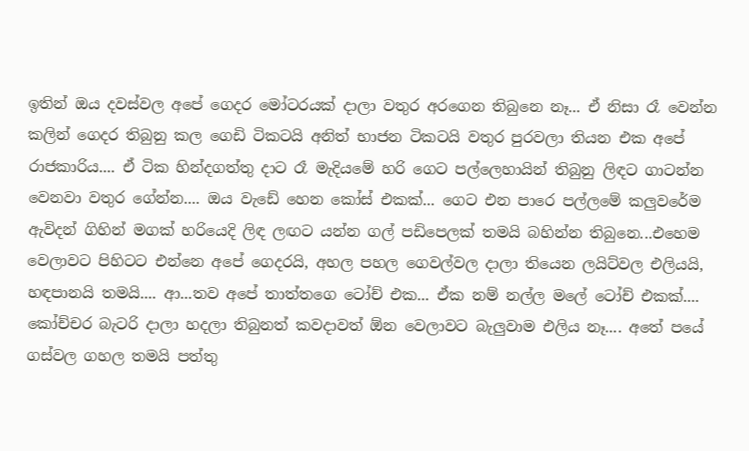ඉතින් ඔය දවස්වල අපේ ගෙදර මෝටරයක් දාලා වතුර අරගෙන තිබුනෙ නෑ... ඒ නිසා රෑ වෙන්න කලින් ගෙදර තිබුනු කල ගෙඩි ටිකටයි අනිත් භාජන ටිකටයි වතුර පුරවලා තියන එක අපේ රාජකාරිය.... ඒ ටික හින්දගත්තු දාට රෑ මැදියමේ හරි ගෙට පල්ලෙහායින් තිබුනු ලිඳට ගාටන්න වෙනවා වතුර ගේන්න.... ඔය වැඩේ හෙන කෝස් එකක්... ගෙට එන පාරෙ පල්ලමේ කලුවරේම ඇවිදන් ගිහින් මගක් හරියෙදි ලිඳ ලඟට යන්න ගල් පඩිපෙලක් තමයි බහින්න තිබුනෙ...එහෙම වෙලාවට පිහිටට එන්නෙ අපේ ගෙදරයි, අහල පහල ගෙවල්වල දාලා තියෙන ලයිට්වල එලියයි, හඳපානයි තමයි.... ආ...තව අපේ තාත්තගෙ ටෝච් එක... ඒක නම් නල්ල මලේ ටෝච් එකක්.... කෝච්චර බැටරි දාලා හදලා තිබුනත් කවදාවත් ඕන වෙලාවට බැලුවාම එලිය නෑ.... අතේ පයේ ගස්වල ගහල තමයි පත්තු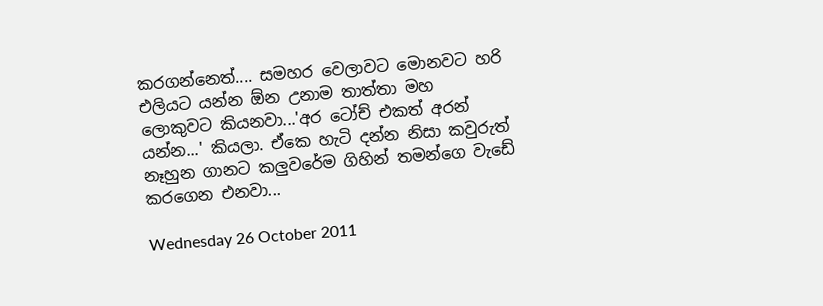කරගන්නෙත්.... සමහර වෙලාවට මොනවට හරි එලියට යන්න ඕන උනාම තාත්තා මහ ලොකුවට කියනවා...'අර ටෝච් එකත් අරන් යන්න...' කියලා. ඒකෙ හැටි දන්න නිසා කවුරුත් නෑහුන ගානට කලුවරේම ගිහින් තමන්ගෙ වැඩේ කරගෙන එනවා...

Wednesday 26 October 2011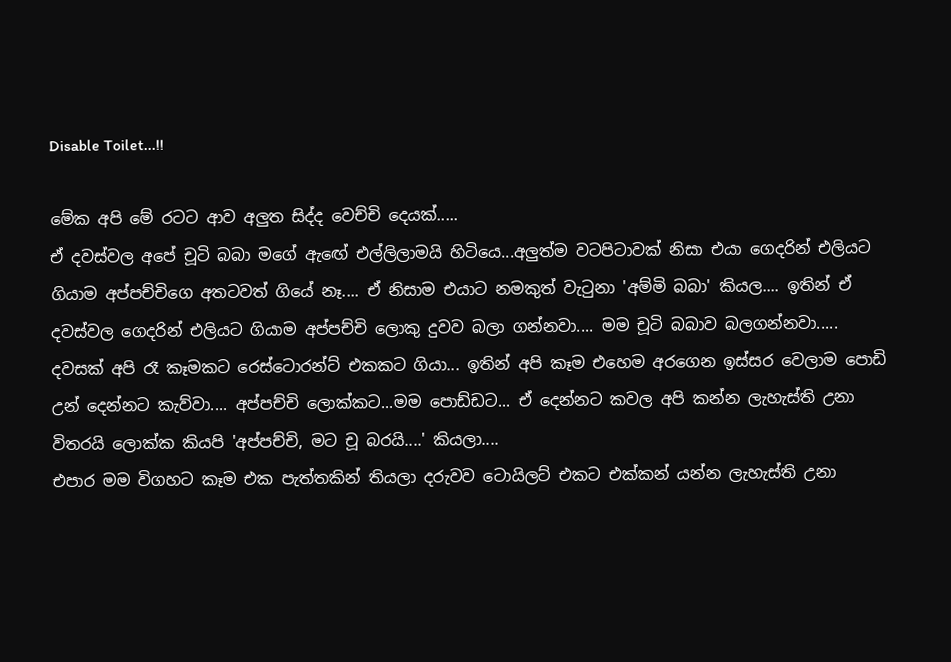Disable Toilet...!!

මේක අපි මේ රටට ආව අලුත සිද්ද වෙච්චි දෙයක්.....
ඒ දවස්වල අපේ චූටි බබා මගේ ඇඟේ එල්ලිලාමයි හිටියෙ...අලුත්ම වටපිටාවක් නිසා එයා ගෙදරින් එලියට ගියාම අප්පච්චිගෙ අතටවත් ගියේ නෑ.... ඒ නිසාම එයාට නමකුත් වැටුනා 'අම්මි බබා' කියල.... ඉතින් ඒ දවස්වල ගෙදරින් එලියට ගියාම අප්පච්චි ලොකු දුවව බලා ගන්නවා.... මම චූටි බබාව බලගන්නවා.....
දවසක් අපි රෑ කෑමකට රෙස්ටොරන්ට් එකකට ගියා... ඉතින් අපි කෑම එහෙම අරගෙන ඉස්සර වෙලාම පොඩි උන් දෙන්නට කැව්වා.... අප්පච්චි ලොක්කට...මම පොඩ්ඩට... ඒ දෙන්නට කවල අපි කන්න ලැහැස්ති උනා විතරයි ලොක්ක කියපි 'අප්පච්චි, මට චූ බරයි....' කියලා....
එපාර මම විගහට කෑම එක පැත්තකින් තියලා දරුවව ටොයිලට් එකට එක්කන් යන්න ලැහැස්ති උනා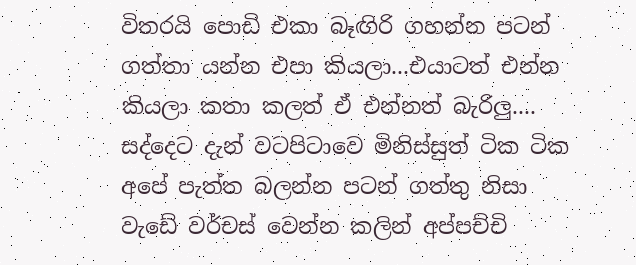විතරයි පොඩි එකා බෑඟිරි ගහන්න පටන් ගත්තා යන්න එපා කියලා...එයාටත් එන්න කියලා කතා කලත් ඒ එන්නත් බැරිලු.... සද්දෙට දැන් වටපිටාවෙ මිනිස්සුත් ටික ටික අපේ පැත්ත බලන්න පටන් ගත්තු නිසා වැඩේ වර්චස් වෙන්න කලින් අප්පච්චි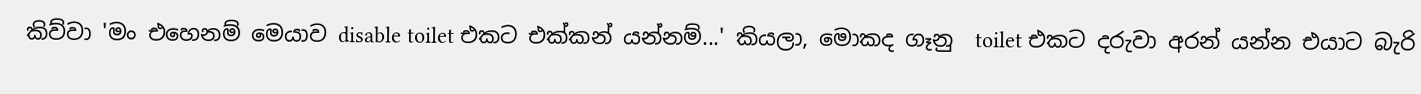කිව්වා 'මං එහෙනම් මෙයාව disable toilet එකට එක්කන් යන්නම්...' කියලා, මොකද ගෑනු  toilet එකට දරුවා අරන් යන්න එයාට බැරි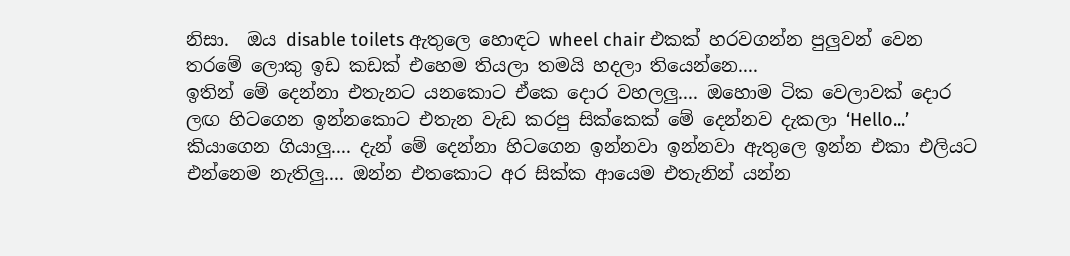නිසා.  ඔය disable toilets ඇතුලෙ හොඳට wheel chair එකක් හරවගන්න පුලුවන් වෙන තරමේ ලොකු ඉඩ කඩක් එහෙම තියලා තමයි හදලා තියෙන්නෙ....
ඉතින් මේ දෙන්නා එතැනට යනකොට ඒකෙ දොර වහලලු.... ඔහොම ටික වෙලාවක් දොර ලඟ හිටගෙන ඉන්නකොට එතැන වැඩ කරපු සික්කෙක් මේ දෙන්නව දැකලා ‘Hello...’ කියාගෙන ගියාලු.... දැන් මේ දෙන්නා හිටගෙන ඉන්නවා ඉන්නවා ඇතුලෙ ඉන්න එකා එලියට එන්නෙම නැතිලු.... ඔන්න එතකොට අර සික්ක ආයෙම එතැනින් යන්න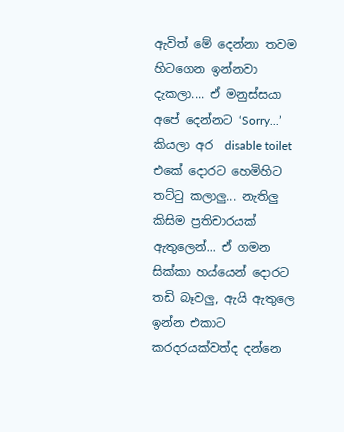ඇවිත් මේ දෙන්නා තවම හිටගෙන ඉන්නවා දැකලා.... ඒ මනුස්සයා අපේ දෙන්නට ‘Sorry...’  කියලා අර  disable toilet  එකේ දොරට හෙමිහිට තට්ටු කලාලු... නැතිලු කිසිම ප්‍රතිචාරයක් ඇතුලෙන්... ඒ ගමන සික්කා හය්යෙන් දොරට තඩි බෑවලු, ඇයි ඇතුලෙ ඉන්න එකාට කරදරයක්වත්ද දන්නෙ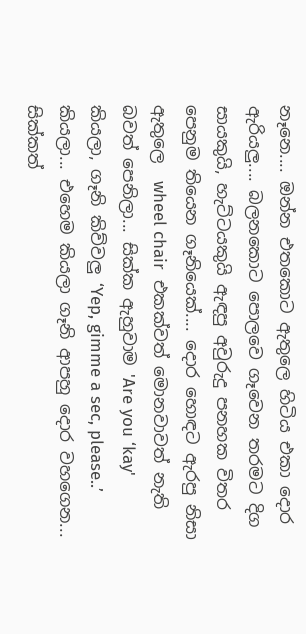නෑනෙ.... ඔන්න එතකොට ඇතුලෙ හිටිය එකා දොර ඇරියලු.... බලනකොට පොලවෙ ගෑවෙන තරමට දිග සායකුයි, හැට්ටයකුයි ඇඳපු අවුරුදු පනහක විතර පෙනුම තියෙන ගෑනියෙක්.... දොර හොඳට ඇරපු නිසා ඇතුලෙ  wheel chair  එකක්වත් මොනවාවත් නැති බවත් පෙනිලා... සික්ක ඇහුවාම 'Are you ‘kay' කියලා, ගෑනි කිව්වලු ‘Yep, gimme a sec, please..’ කියලා... එහෙම කියලා ගෑනි ආපහු දොර වහගෙන... සික්කත්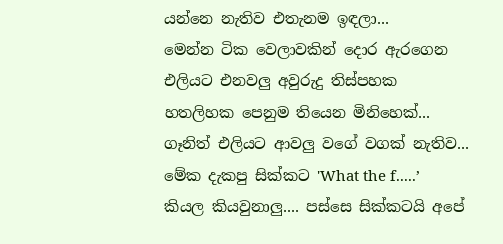යන්නෙ නැතිව එතැනම ඉඳලා...
මෙන්න ටික වෙලාවකින් දොර ඇරගෙන එලියට එනවලු අවුරුදු තිස්පහක හතලිහක පෙනුම තියෙන මිනිහෙක්... ගෑනිත් එලියට ආවලු වගේ වගක් නැතිව... මේක දැකපු සික්කට 'What the f.....’ කියල කියවුනාලු.... පස්සෙ සික්කටයි අපේ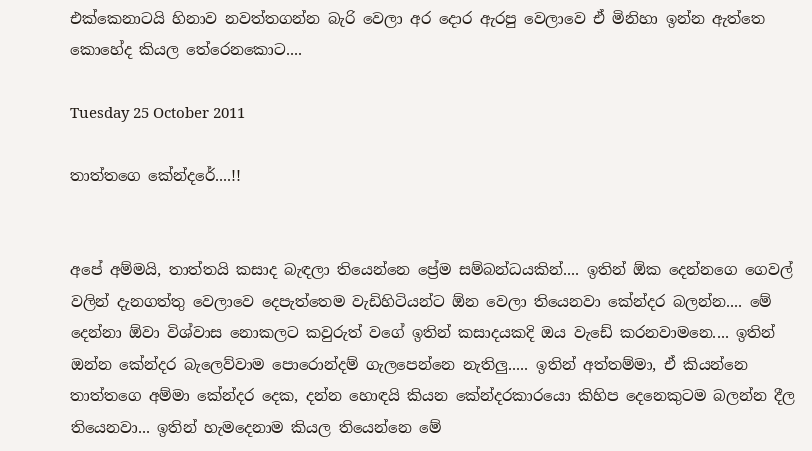එක්කෙනාටයි හිනාව නවත්තගන්න බැරි වෙලා අර දොර ඇරපු වෙලාවෙ ඒ මිනිහා ඉන්න ඇත්තෙ කොහේද කියල තේරෙනකොට....

Tuesday 25 October 2011

තාත්තගෙ කේන්දරේ....!!


අපේ අම්මයි, තාත්තයි කසාද බැඳලා තියෙන්නෙ ප්‍රේම සම්බන්ධයකින්.... ඉතින් ඕක දෙන්නගෙ ගෙවල් වලින් දැනගත්තු වෙලාවෙ දෙපැත්තෙම වැඩිහිටියන්ට ඕන වෙලා තියෙනවා කේන්දර බලන්න.... මේ දෙන්නා ඕවා විශ්වාස නොකලට කවුරුත් වගේ ඉතින් කසාදයකදි ඔය වැඩේ කරනවාමනෙ.... ඉතින් ඔන්න කේන්දර බැලෙව්වාම පොරොන්දම් ගැලපෙන්නෙ නැතිලු..... ඉතින් අත්තම්මා, ඒ කියන්නෙ තාත්තගෙ අම්මා කේන්දර දෙක, දන්න හොඳයි කියන කේන්දරකාරයො කිහිප දෙනෙකුටම බලන්න දීල තියෙනවා... ඉතින් හැමදෙනාම කියල තියෙන්නෙ මේ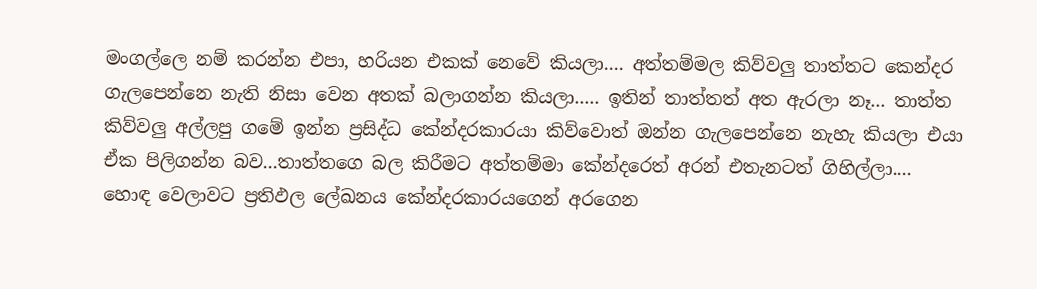මංගල්ලෙ නම් කරන්න එපා, හරියන එකක් නෙවේ කියලා.... අත්තම්මල කිව්වලු තාත්තට කෙන්දර ගැලපෙන්නෙ නැති නිසා වෙන අතක් බලාගන්න කියලා..... ඉතින් තාත්තත් අත ඇරලා නෑ... තාත්ත කිව්වලු අල්ලපු ගමේ ඉන්න ප්‍රසිද්ධ කේන්දරකාරයා කිව්වොත් ඔන්න ගැලපෙන්නෙ නැහැ කියලා එයා ඒක පිලිගන්න බව...තාත්තගෙ බල කිරීමට අත්තම්මා කේන්දරෙත් අරන් එතැනටත් ගිහිල්ලා....
හොඳ වෙලාවට ප්‍රතිඵල ලේඛනය කේන්දරකාරයගෙන් අරගෙන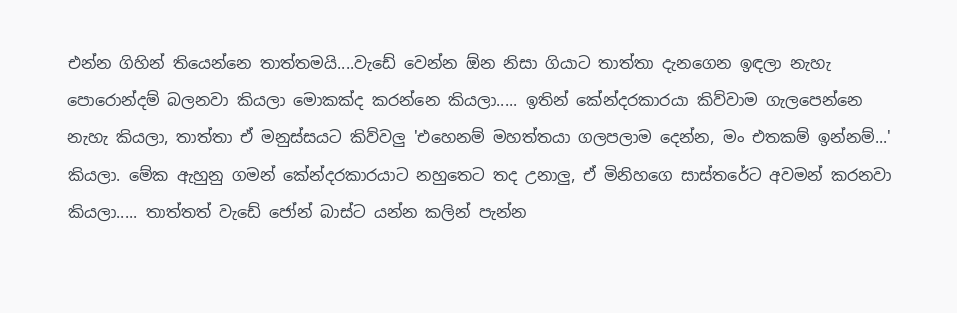එන්න ගිහින් තියෙන්නෙ තාත්තමයි....වැඩේ වෙන්න ඕන නිසා ගියාට තාත්තා දැනගෙන ඉඳලා නැහැ පොරොන්දම් බලනවා කියලා මොකක්ද කරන්නෙ කියලා..... ඉතින් කේන්දරකාරයා කිව්වාම ගැලපෙන්නෙ නැහැ කියලා, තාත්තා ඒ මනුස්සයට කිව්වලු 'එහෙනම් මහත්තයා ගලපලාම දෙන්න, මං එතකම් ඉන්නම්...' කියලා. මේක ඇහුනු ගමන් කේන්දරකාරයාට නහුතෙට තද උනාලු, ඒ මිනිහගෙ සාස්තරේට අවමන් කරනවා කියලා..... තාත්තත් වැඩේ ජෝන් බාස්ට යන්න කලින් පැන්න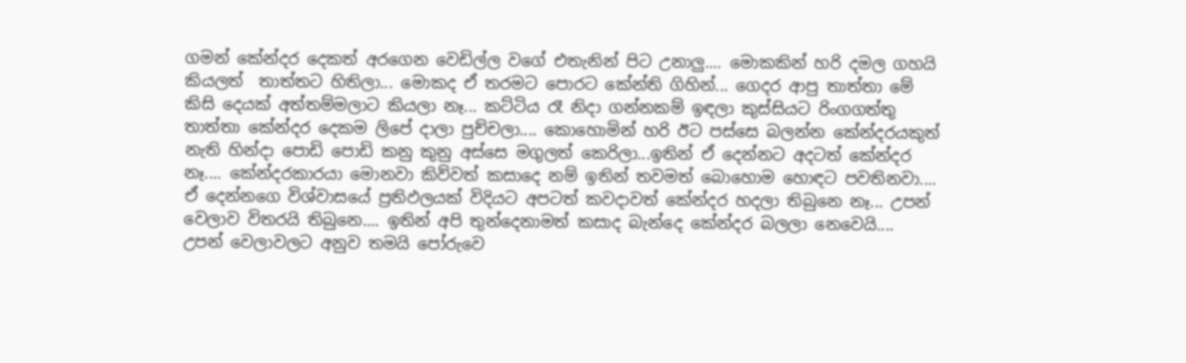ගමන් කේන්දර දෙකත් අරගෙන වෙඩිල්ල වගේ එතැනින් පිට උනාලු.... මොකකින් හරි දමල ගහයි කියලත්  තාත්තට හිතිලා... මොකද ඒ තරමට පොරට කේන්ති ගිහින්... ගෙදර ආපු තාත්තා මේ කිසි දෙයක් අත්තම්මලාට කියලා නෑ... කට්ටිය රෑ නිදා ගන්නකම් ඉඳලා කුස්සියට රිංගගත්තු තාත්තා කේන්දර දෙකම ලිපේ දාලා පුච්චලා.... කොහොමින් හරි ඊට පස්සෙ බලන්න කේන්දරයකුත් නැති හින්දා පොඩි පොඩි කනු කුනු අස්සෙ මගුලත් කෙරිලා...ඉතින් ඒ දෙන්නට අදටත් කේන්දර නෑ.... කේන්දරකාරයා මොනවා කිව්වත් කසාදෙ නම් ඉතින් තවමත් බොහොම හොඳට පවතිනවා....
ඒ දෙන්නගෙ විශ්වාසයේ ප්‍රතිඵලයක් විදියට අපටත් කවදාවත් කේන්දර හදලා තිබුනෙ නෑ... උපන් වෙලාව විතරයි තිබුනෙ.... ඉතින් අපි තුන්දෙනාමත් කසාද බැන්දෙ කේන්දර බලලා නෙවෙයි.... උපන් වෙලාවලට අනුව තමයි පෝරුවෙ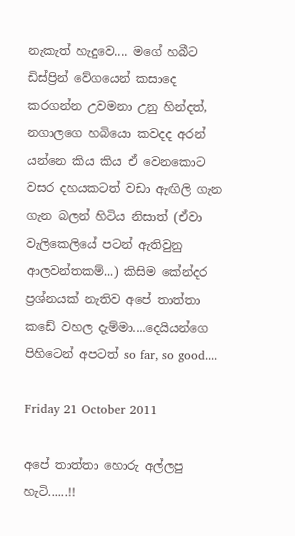නැකැත් හැදුවෙ.... මගේ හබීට ඩිස්ප්‍රින් වේගයෙන් කසාදෙ කරගන්න උවමනා උනු හින්දත්, නගාලගෙ හබියො කවදද අරන් යන්නෙ කිය කිය ඒ වෙනකොට වසර දහයකටත් වඩා ඇඟිලි ගැන ගැන බලන් හිටිය නිසාත් (ඒවා වැලිකෙලියේ පටන් ඇතිවුනු ආලවන්තකම්...) කිසිම කේන්දර ප්‍රශ්නයක් නැතිව අපේ තාත්තා කඩේ වහල දැම්මා....දෙයියන්ගෙ පිහිටෙන් අපටත් so far, so good....

Friday 21 October 2011

අපේ තාත්තා හොරු අල්ලපු හැටි......!!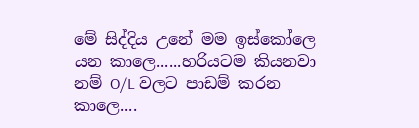මේ සිද්දිය උනේ මම ඉස්කෝලෙ යන කාලෙ......හරියටම කියනවා නම් O/L වලට පාඩම් කරන කාලෙ....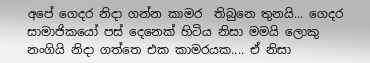අපේ ගෙදර නිදා ගන්න කාමර  තිබුනෙ තුනයි... ගෙදර සාමාජිකයෝ පස් දෙනෙක් හිටිය නිසා මමයි ලොකු නංගියි නිදා ගත්තෙ එක කාමරයක.... ඒ නිසා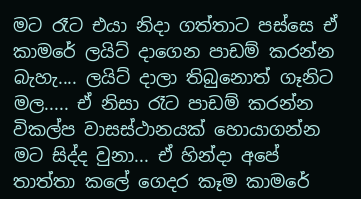මට රෑට එයා නිදා ගත්තාට පස්සෙ ඒ කාමරේ ලයිට් දාගෙන පාඩම් කරන්න බැහැ.... ලයිට් දාලා තිබුනොත් ගෑනිට මල..... ඒ නිසා රෑට පාඩම් කරන්න විකල්ප වාසස්ථානයක් හොයාගන්න මට සිද්ද වුනා... ඒ හින්දා අපේ තාත්තා කලේ ගෙදර කෑම කාමරේ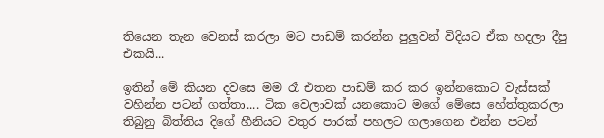තියෙන තැන වෙනස් කරලා මට පාඩම් කරන්න පුලුවන් විදියට ඒක හදලා දීපු එකයි...

ඉතින් මේ කියන දවසෙ මම රෑ එතන පාඩම් කර කර ඉන්නකොට වැස්සක් වහින්න පටන් ගත්තා.... ටික වෙලාවක් යනකොට මගේ මේසෙ හේත්තුකරලා තිබුනු බිත්තිය දිගේ හීනියට වතුර පාරක් පහලට ගලාගෙන එන්න පටන්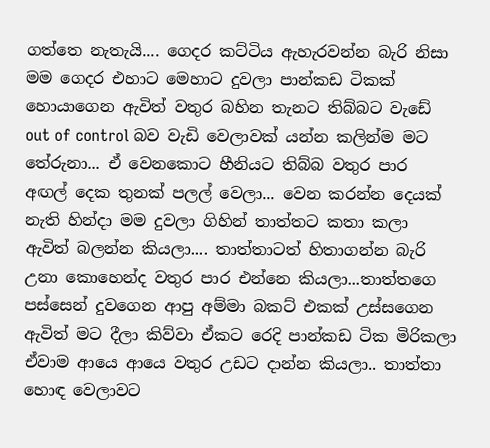ගත්තෙ නැතැයි.... ගෙදර කට්ටිය ඇහැරවන්න බැරි නිසා මම ගෙදර එහාට මෙහාට දුවලා පාන්කඩ ටිකක් හොයාගෙන ඇවිත් වතුර බහින තැනට තිබ්බට වැඩේ out of control බව වැඩි වෙලාවක් යන්න කලින්ම මට තේරුනා... ඒ වෙනකොට හීනියට තිබ්බ වතුර පාර අඟල් දෙක තුනක් පලල් වෙලා... වෙන කරන්න දෙයක් නැති හින්දා මම දුවලා ගිහින් තාත්තට කතා කලා ඇවිත් බලන්න කියලා.... තාත්තාටත් හිතාගන්න බැරි උනා කොහෙන්ද වතුර පාර එන්නෙ කියලා...තාත්තගෙ පස්සෙන් දුවගෙන ආපු අම්මා බකට් එකක් උස්සගෙන ඇවිත් මට දීලා කිව්වා ඒකට රෙදි පාන්කඩ ටික මිරිකලා ඒවාම ආයෙ ආයෙ වතුර උඩට දාන්න කියලා.. තාත්තා හොඳ වෙලාවට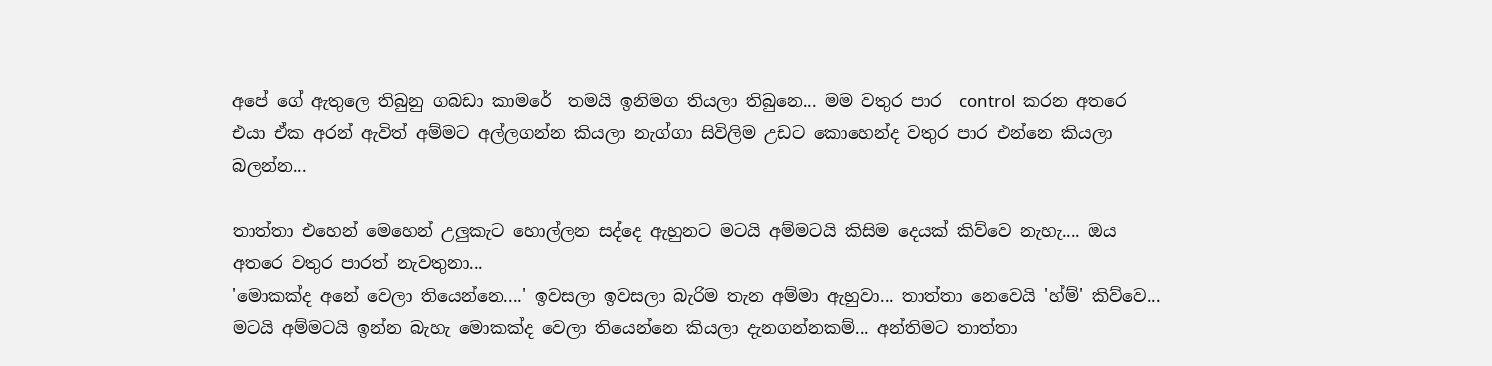අපේ ගේ ඇතුලෙ තිබුනු ගබඩා කාමරේ  තමයි ඉනිමග තියලා තිබුනෙ... මම වතුර පාර  control  කරන අතරෙ එයා ඒක අරන් ඇවිත් අම්මට අල්ලගන්න කියලා නැග්ගා සිවිලිම උඩට කොහෙන්ද වතුර පාර එන්නෙ කියලා බලන්න...

තාත්තා එහෙන් මෙහෙන් උලුකැට හොල්ලන සද්දෙ ඇහුනට මටයි අම්මටයි කිසිම දෙයක් කිව්වෙ නැහැ.... ඔය අතරෙ වතුර පාරත් නැවතුනා...
'මොකක්ද අනේ වෙලා තියෙන්නෙ....' ඉවසලා ඉවසලා බැරිම තැන අම්මා ඇහුවා... තාත්තා නෙවෙයි 'හ්ම්' කිව්වෙ... මටයි අම්මටයි ඉන්න බැහැ මොකක්ද වෙලා තියෙන්නෙ කියලා දැනගන්නකම්... අන්තිමට තාත්තා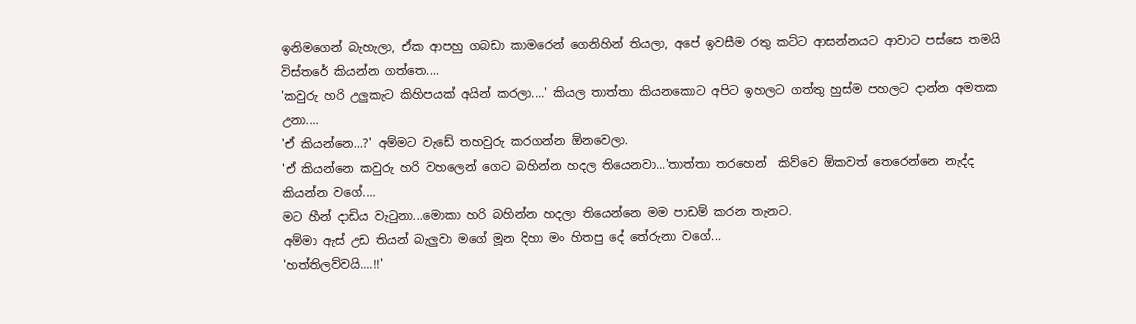ඉනිමගෙන් බැහැලා, ඒක ආපහු ගබඩා කාමරෙන් ගෙනිහින් තියලා, අපේ ඉවසීම රතු කට්ට ආසන්නයට ආවාට පස්සෙ තමයි විස්තරේ කියන්න ගත්තෙ....
'කවුරු හරි උලුකැට කිහිපයක් අයින් කරලා....' කියල තාත්තා කියනකොට අපිට ඉහලට ගත්තු හුස්ම පහලට දාන්න අමතක උනා....
'ඒ කියන්නෙ...?' අම්මට වැඩේ තහවුරු කරගන්න ඕනවෙලා.
'ඒ කියන්නෙ කවුරු හරි වහලෙන් ගෙට බහින්න හදල තියෙනවා...'තාත්තා තරහෙන්  කිව්වෙ ඕකවත් තෙරෙන්නෙ නැද්ද කියන්න වගේ....
මට හීන් දාඩිය වැටුනා...මොකා හරි බහින්න හදලා තියෙන්නෙ මම පාඩම් කරන තැනට.
අම්මා ඇස් උඩ තියන් බැලුවා මගේ මූන දිහා මං හිතපු දේ තේරුනා වගේ...
'හත්තිලව්වයි....!!'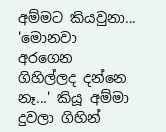අම්මට කියවුනා...
'මොනවා අරගෙන ගිහිල්ලද දන්නෙ නෑ...' කියූ අම්මා දුවලා ගිහින්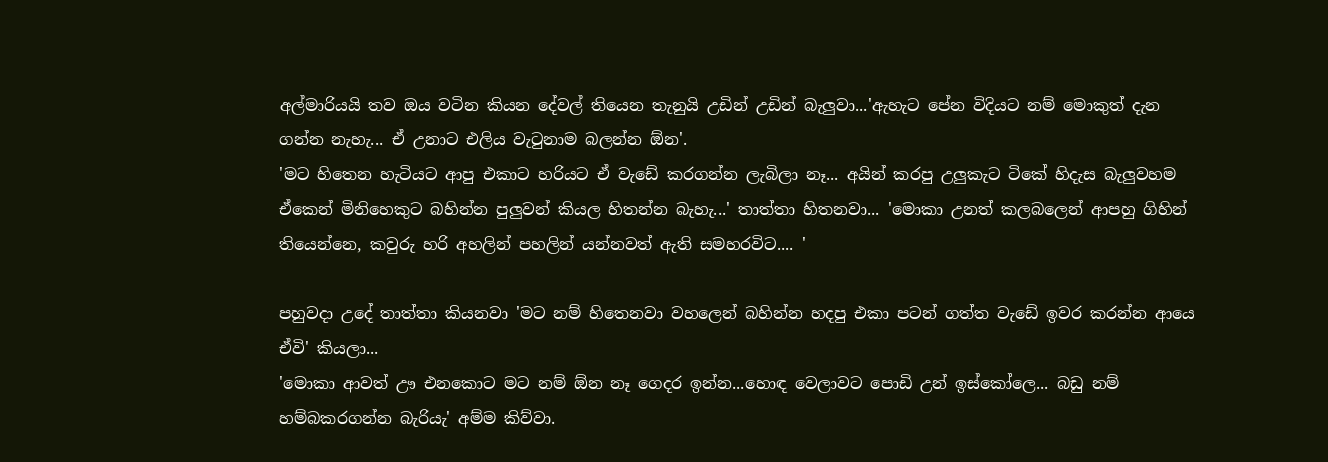අල්මාරියයි තව ඔය වටින කියන දේවල් තියෙන තැනුයි උඩින් උඩින් බැලුවා...'ඇහැට පේන විදියට නම් මොකුත් දැන ගන්න නැහැ... ඒ උනාට එලිය වැටුනාම බලන්න ඕන'.
'මට හිතෙන හැටියට ආපු එකාට හරියට ඒ වැඩේ කරගන්න ලැබිලා නෑ... අයින් කරපු උලුකැට ටිකේ හිදැස බැලුවහම ඒකෙන් මිනිහෙකුට බහින්න පුලුවන් කියල හිතන්න බැහැ...' තාත්තා හිතනවා... 'මොකා උනත් කලබලෙන් ආපහු ගිහින් තියෙන්නෙ, කවුරු හරි අහලින් පහලින් යන්නවත් ඇති සමහරවිට.... '

පහුවදා උදේ තාත්තා කියනවා 'මට නම් හිතෙනවා වහලෙන් බහින්න හදපු එකා පටන් ගත්ත වැඩේ ඉවර කරන්න ආයෙ ඒවි' කියලා...
'මොකා ආවත් ඌ එනකොට මට නම් ඕන නෑ ගෙදර ඉන්න...හොඳ වෙලාවට පොඩි උන් ඉස්කෝලෙ... බඩු නම් හම්බකරගන්න බැරියැ' අම්ම කිව්වා.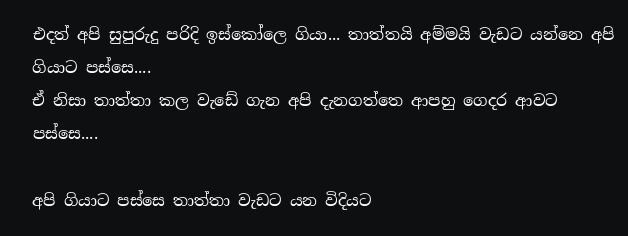එදත් අපි සුපුරුදු පරිදි ඉස්කෝලෙ ගියා... තාත්තයි අම්මයි වැඩට යන්නෙ අපි ගියාට පස්සෙ....
ඒ නිසා තාත්තා කල වැඩේ ගැන අපි දැනගත්තෙ ආපහු ගෙදර ආවට පස්සෙ....

අපි ගියාට පස්සෙ තාත්තා වැඩට යන විදියට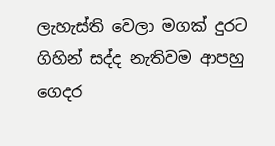ලැහැස්ති වෙලා මගක් දුරට ගිහින් සද්ද නැතිවම ආපහු ගෙදර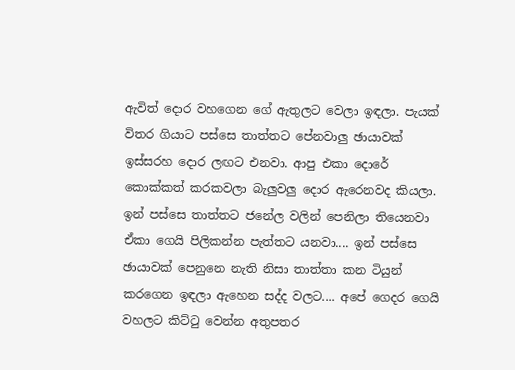ඇවිත් දොර වහගෙන ගේ ඇතුලට වෙලා ඉඳලා. පැයක් විතර ගියාට පස්සෙ තාත්තට පේනවාලු ඡායාවක් ඉස්සරහ දොර ලඟට එනවා. ආපු එකා දොරේ කොක්කත් කරකවලා බැලුවලු දොර ඇරෙනවද කියලා. ඉන් පස්සෙ තාත්තට ජනේල වලින් පෙනිලා තියෙනවා ඒකා ගෙයි පිලිකන්න පැත්තට යනවා.... ඉන් පස්සෙ ඡායාවක් පෙනුනෙ නැති නිසා තාත්තා කන ටියුන් කරගෙන ඉඳලා ඇහෙන සද්ද වලට.... අපේ ගෙදර ගෙයි වහලට කිට්ටු වෙන්න අතුපතර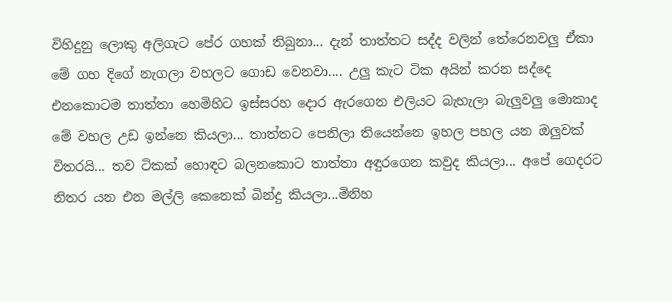විහිදුනු ලොකු අලිගැට පේර ගහක් තිබුනා... දැන් තාත්තට සද්ද වලින් තේරෙනවලු ඒකා මේ ගහ දිගේ නැගලා වහලට ගොඩ වෙනවා.... උලු කැට ටික අයින් කරන සද්දෙ එනකොටම තාත්තා හෙමිහිට ඉස්සරහ දොර ඇරගෙන එලියට බැහැලා බැලුවලු මොකාද මේ වහල උඩ ඉන්නෙ කියලා... තාත්තට පෙනිලා තියෙන්නෙ ඉහල පහල යන ඔලුවක් විතරයි... තව ටිකක් හොඳට බලනකොට තාත්තා අඳුරගෙන කවුද කියලා... අපේ ගෙදරට නිතර යන එන මල්ලි කෙනෙක් බින්දු කියලා...මිනිහ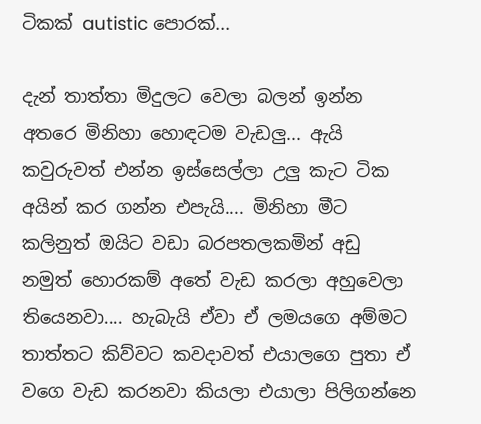ටිකක් autistic පොරක්...

දැන් තාත්තා මිදුලට වෙලා බලන් ඉන්න අතරෙ මිනිහා හොඳටම වැඩලු... ඇයි කවුරුවත් එන්න ඉස්සෙල්ලා උලු කැට ටික අයින් කර ගන්න එපැයි.... මිනිහා මීට කලිනුත් ඔයිට වඩා බරපතලකමින් අඩු නමුත් හොරකම් අතේ වැඩ කරලා අහුවෙලා තියෙනවා.... හැබැයි ඒවා ඒ ලමයගෙ අම්මට තාත්තට කිව්වට කවදාවත් එයාලගෙ පුතා ඒ වගෙ වැඩ කරනවා කියලා එයාලා පිලිගන්නෙ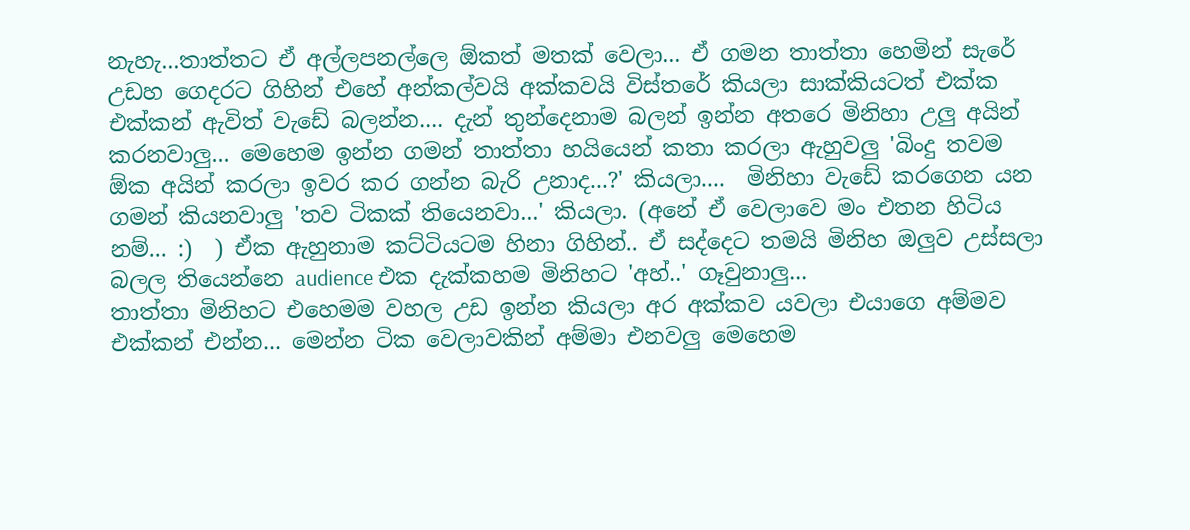නැහැ...තාත්තට ඒ අල්ලපනල්ලෙ ඕකත් මතක් වෙලා... ඒ ගමන තාත්තා හෙමින් සැරේ උඩහ ගෙදරට ගිහින් එහේ අන්කල්වයි අක්කවයි විස්තරේ කියලා සාක්කියටත් එක්ක එක්කන් ඇවිත් වැඩේ බලන්න.... දැන් තුන්දෙනාම බලන් ඉන්න අතරෙ මිනිහා උලු අයින් කරනවාලු... මෙහෙම ඉන්න ගමන් තාත්තා හයියෙන් කතා කරලා ඇහුවලු 'බිංදු තවම ඕක අයින් කරලා ඉවර කර ගන්න බැරි උනාද...?' කියලා....  මිනිහා වැඩේ කරගෙන යන ගමන් කියනවාලු 'තව ටිකක් තියෙනවා...' කියලා. (අනේ ඒ වෙලාවෙ මං එතන හිටිය නම්... :)  ) ඒක ඇහුනාම කට්ටියටම හිනා ගිහින්.. ඒ සද්දෙට තමයි මිනිහ ඔලුව උස්සලා බලල තියෙන්නෙ audience එක දැක්කහම මිනිහට 'අහ්..' ගෑවුනාලු...
තාත්තා මිනිහට එහෙමම වහල උඩ ඉන්න කියලා අර අක්කව යවලා එයාගෙ අම්මව එක්කන් එන්න... මෙන්න ටික වෙලාවකින් අම්මා එනවලු මෙහෙම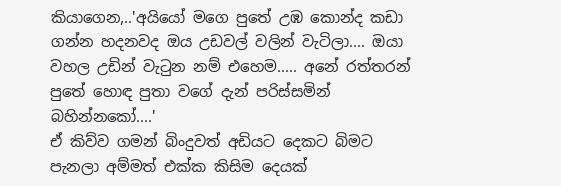කියාගෙන,..'අයියෝ මගෙ පුතේ උඹ කොන්ද කඩා ගන්න හදනවද ඔය උඩවල් වලින් වැටිලා.... ඔයා වහල උඩින් වැටුන නම් එහෙම..... අනේ රත්තරන් පුතේ හොඳ පුතා වගේ දැන් පරිස්සමින් බහින්නකෝ....'
ඒ කිව්ව ගමන් බිංදුවත් අඩියට දෙකට බිමට පැනලා අම්මත් එක්ක කිසිම දෙයක්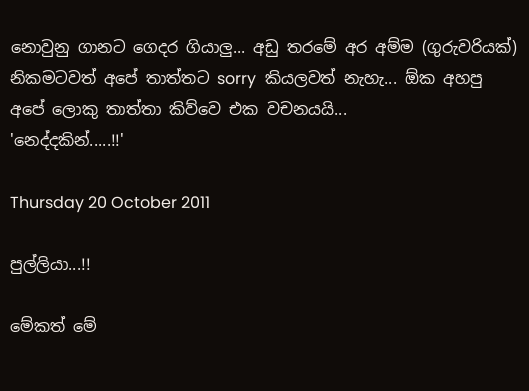නොවුනු ගානට ගෙදර ගියාලු... අඩු තරමේ අර අම්ම (ගුරුවරියක්) නිකමටවත් අපේ තාත්තට sorry  කියලවත් නැහැ... ඕක අහපු අපේ ලොකු තාත්තා කිව්වෙ එක වචනයයි...
'නෙද්දකින්.....!!'

Thursday 20 October 2011

පුල්ලියා...!!

මේකත් මේ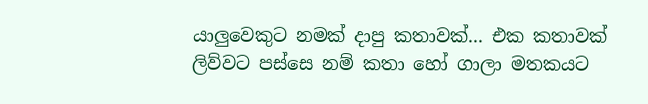යාලුවෙකුට නමක් දාපු කතාවක්... එක කතාවක් ලිව්වට පස්සෙ නම් කතා හෝ ගාලා මතකයට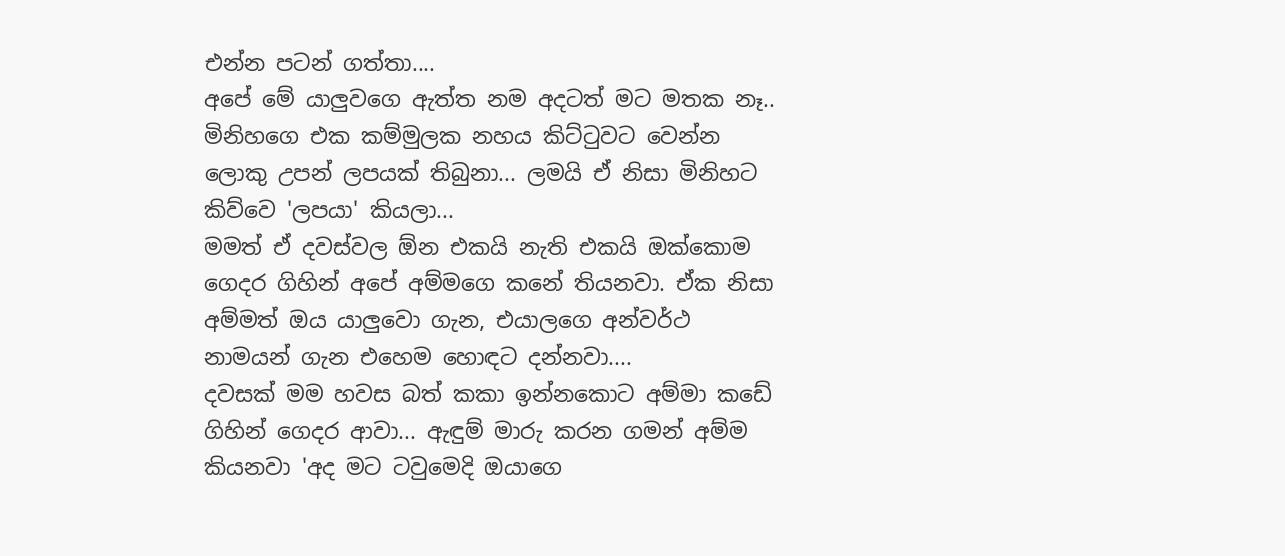එන්න පටන් ගත්තා....
අපේ මේ යාලුවගෙ ඇත්ත නම අදටත් මට මතක නෑ..
මිනිහගෙ එක කම්මුලක නහය කිට්ටුවට වෙන්න ලොකු උපන් ලපයක් තිබුනා... ලමයි ඒ නිසා මිනිහට කිව්වෙ 'ලපයා' කියලා...
මමත් ඒ දවස්වල ඕන එකයි නැති එකයි ඔක්කොම ගෙදර ගිහින් අපේ අම්මගෙ කනේ තියනවා. ඒක නිසා අම්මත් ඔය යාලුවො ගැන, එයාලගෙ අන්වර්ථ නාමයන් ගැන එහෙම හොඳට දන්නවා....
දවසක් මම හවස බත් කකා ඉන්නකොට අම්මා කඩේ ගිහින් ගෙදර ආවා... ඇඳුම් මාරු කරන ගමන් අම්ම කියනවා 'අද මට ටවුමෙදි ඔයාගෙ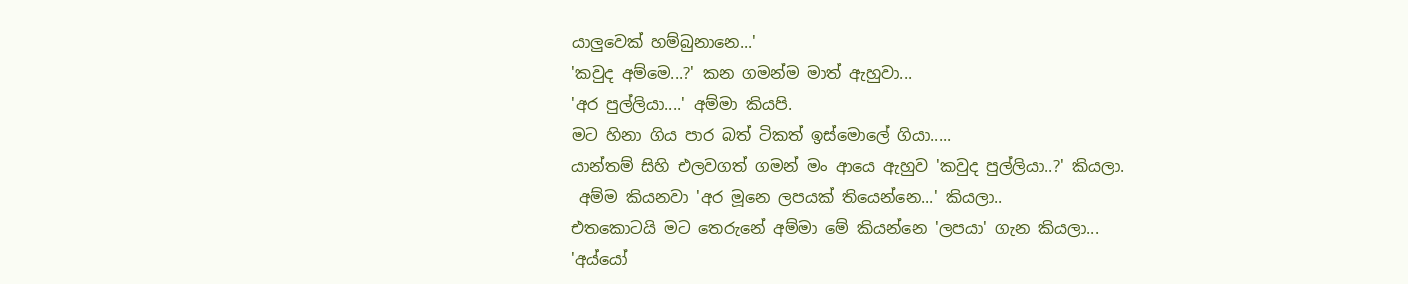යාලුවෙක් හම්බුනානෙ...'
'කවුද අම්මෙ...?' කන ගමන්ම මාත් ඇහුවා...
'අර පුල්ලියා....' අම්මා කියපි.
මට හිනා ගිය පාර බත් ටිකත් ඉස්මොලේ ගියා.....
යාන්තම් සිහි එලවගත් ගමන් මං ආයෙ ඇහුව 'කවුද පුල්ලියා..?' කියලා.
 අම්ම කියනවා 'අර මූනෙ ලපයක් තියෙන්නෙ...' කියලා..
එතකොටයි මට තෙරුනේ අම්මා මේ කියන්නෙ 'ලපයා' ගැන කියලා...
'අය්යෝ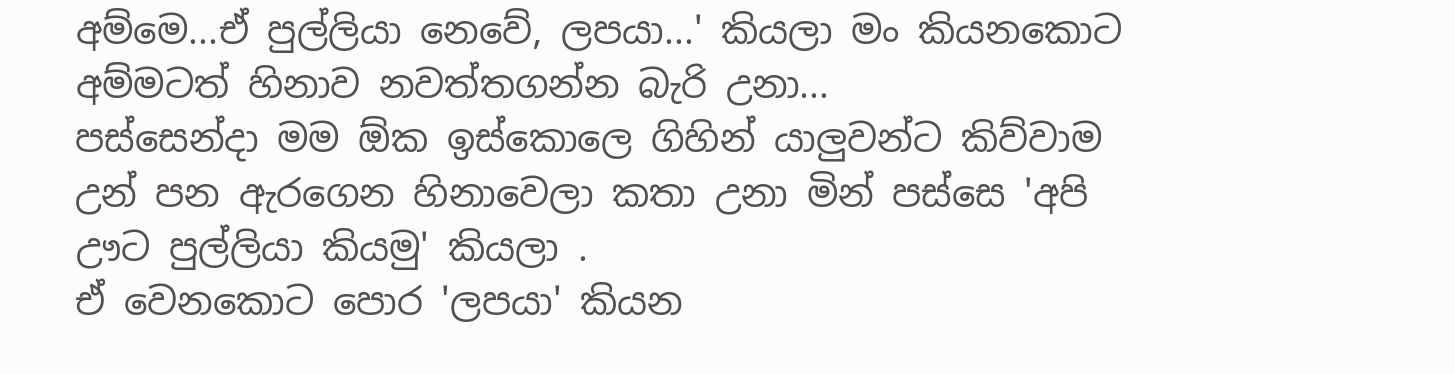අම්මෙ...ඒ පුල්ලියා නෙවේ, ලපයා...' කියලා මං කියනකොට අම්මටත් හිනාව නවත්තගන්න බැරි උනා...
පස්සෙන්දා මම ඕක ඉස්කොලෙ ගිහින් යාලුවන්ට කිව්වාම උන් පන ඇරගෙන හිනාවෙලා කතා උනා මින් පස්සෙ 'අපි ඌට පුල්ලියා කියමු' කියලා .
ඒ වෙනකොට පොර 'ලපයා' කියන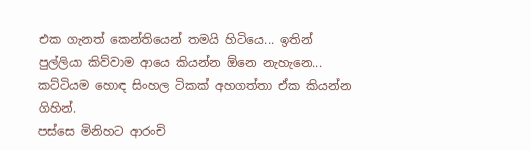එක ගැනත් කෙන්තියෙන් තමයි හිටියෙ... ඉතින් පුල්ලියා කිව්වාම ආයෙ කියන්න ඕනෙ නැහැනෙ... කට්ටියම හොඳ සිංහල ටිකක් අහගත්තා ඒක කියන්න ගිහින්.
පස්සෙ මිනිහට ආරංචි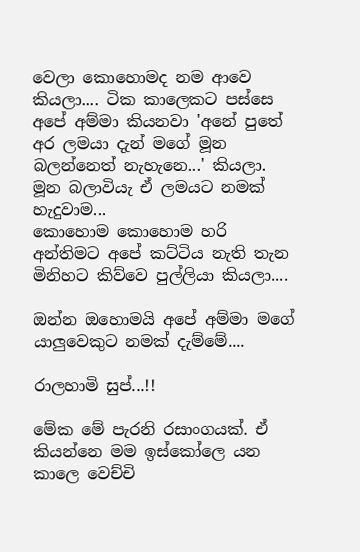වෙලා කොහොමද නම ආවෙ කියලා.... ටික කාලෙකට පස්සෙ අපේ අම්මා කියනවා 'අනේ පුතේ අර ලමයා දැන් මගේ මූන බලන්නෙත් නැහැනෙ...' කියලා.
මූන බලාවියැ ඒ ලමයට නමක් හැදුවාම...
කොහොම කොහොම හරි අන්තිමට අපේ කට්ටිය නැති තැන මිනිහට කිව්වෙ පුල්ලියා කියලා....

ඔන්න ඔහොමයි අපේ අම්මා මගේ යාලුවෙකුට නමක් දැම්මේ....

රාලහාමි සුප්...!!

මේක මේ පැරනි රසාංගයක්. ඒ කියන්නෙ මම ඉස්කෝලෙ යන කාලෙ වෙච්චි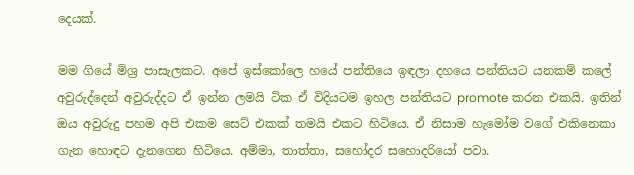දෙයක්.

මම ගියේ මිශ්‍ර පාසැලකට. අපේ ඉස්කෝලෙ හයේ පන්තියෙ ඉඳලා දහයෙ පන්තියට යනකම් කලේ අවුරුද්දෙන් අවුරුද්දට ඒ ඉන්න ලමයි ටික ඒ විදියටම ඉහල පන්තියට promote කරන එකයි. ඉතින් ඔය අවුරුදු පහම අපි එකම සෙට් එකක් තමයි එකට හිටියෙ. ඒ නිසාම හැමෝම වගේ එකිනෙකා ගැන හොඳට දැනගෙන හිටියෙ. අම්මා, තාත්තා, සහෝදර සහොදරියෝ පවා.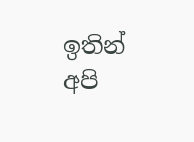ඉතින් අපි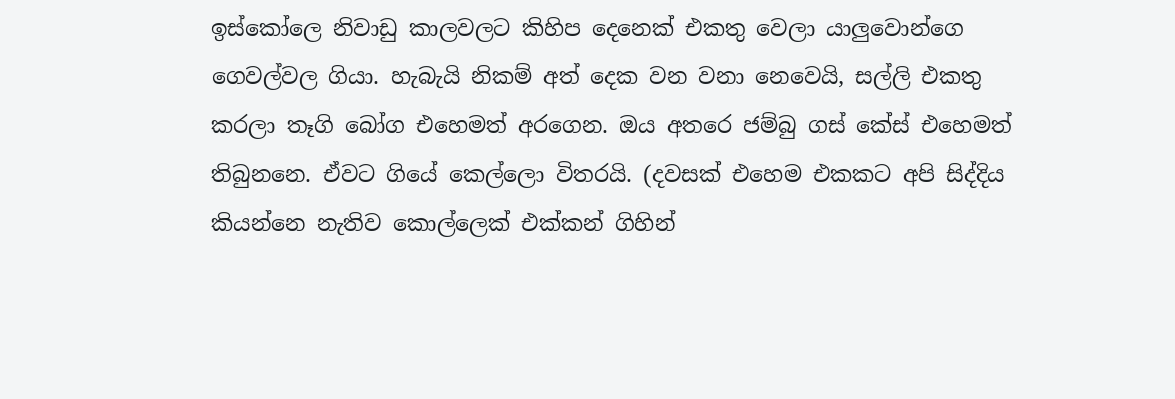ඉස්කෝලෙ නිවාඩු කාලවලට කිහිප දෙනෙක් එකතු වෙලා යාලුවොන්ගෙ ගෙවල්වල ගියා. හැබැයි නිකම් අත් දෙක වන වනා නෙවෙයි, සල්ලි එකතු කරලා තෑගි බෝග එහෙමත් අරගෙන. ඔය අතරෙ ජම්බු ගස් කේස් එහෙමත් තිබුනනෙ. ඒවට ගියේ කෙල්ලො විතරයි. (දවසක් එහෙම එකකට අපි සිද්දිය කියන්නෙ නැතිව කොල්ලෙක් එක්කන් ගිහින්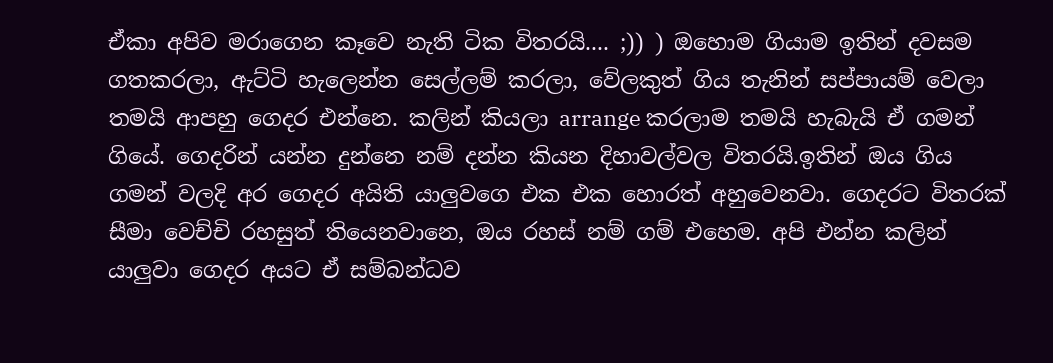ඒකා අපිව මරාගෙන කෑවෙ නැති ටික විතරයි.... ;)) ) ඔහොම ගියාම ඉතින් දවසම ගතකරලා, ඇට්ටි හැලෙන්න සෙල්ලම් කරලා, වේලකුත් ගිය තැනින් සප්පායම් වෙලා තමයි ආපහු ගෙදර එන්නෙ. කලින් කියලා arrange කරලාම තමයි හැබැයි ඒ ගමන් ගියේ. ගෙදරින් යන්න දුන්නෙ නම් දන්න කියන දිහාවල්වල විතරයි.ඉතින් ඔය ගිය ගමන් වලදි අර ගෙදර අයිති යාලුවගෙ එක එක හොරත් අහුවෙනවා. ගෙදරට විතරක් සීමා වෙච්චි රහසුත් තියෙනවානෙ, ඔය රහස් නම් ගම් එහෙම. අපි එන්න කලින් යාලුවා ගෙදර අයට ඒ සම්බන්ධව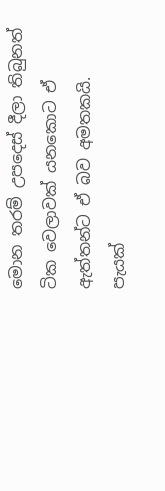මොන තරම් උපදෙස් දීලා තිබුනත් ටික වෙලාවක් යනකොට ඒ ඇත්තන්ට ඒ බව අමතකයි. පැයක්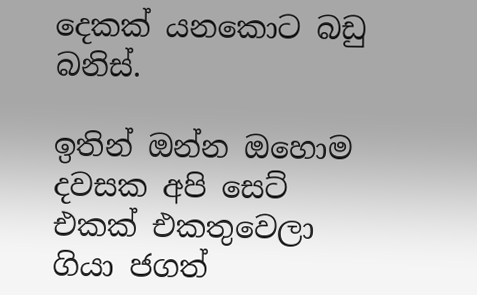දෙකක් යනකොට බඩු බනිස්.

ඉතින් ඔන්න ඔහොම දවසක අපි සෙට් එකක් එකතුවෙලා ගියා ජගත්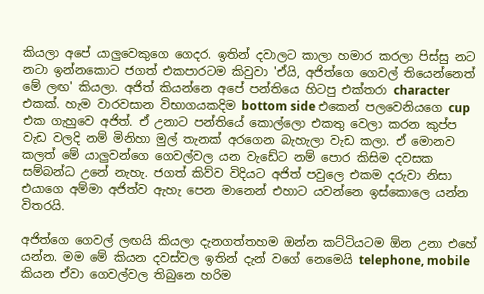කියලා අපේ යාලුවෙකුගෙ ගෙදර. ඉතින් දවාලට කාලා හමාර කරලා පිස්සු නට නටා ඉන්නකොට ජගත් එකපාරටම කිවුවා 'ඒයි, අජිත්ගෙ ගෙවල් තියෙන්නෙත් මේ ලඟ' කියලා. අජිත් කියන්නෙ අපේ පන්තියෙ හිටපු එක්තරා character එකක්. හැම වාරවසාන විභාගයකදිම bottom side එකෙන් පලවෙනියගෙ cup එක ගැහුවෙ අජිත්. ඒ උනාට පන්තියේ කොල්ලො එකතු වෙලා කරන කුප්ප වැඩ වලදි නම් මිනිහා මුල් තැනක් අරගෙන බැහැලා වැඩ කලා. ඒ මොනව කලත් මේ යාලුවන්ගෙ ගෙවල්වල යන වැඩේට නම් පොර කිසිම දවසක සම්බන්ධ උනේ නැහැ. ජගත් කිව්ව විදියට අජිත් පවුලෙ එකම දරුවා නිසා එයාගෙ අම්මා අජිත්ව ඇහැ පෙන මානෙන් එහාට යවන්නෙ ඉස්කොලෙ යන්න විතරයි.

අජිත්ගෙ ගෙවල් ලඟයි කියලා දැනගත්තහම ඔන්න කට්ටියටම ඕන උනා එහේ යන්න. මම මේ කියන දවස්වල ඉතින් දැන් වගේ නෙමෙයි telephone, mobile කියන ඒවා ගෙවල්වල තිබුනෙ හරිම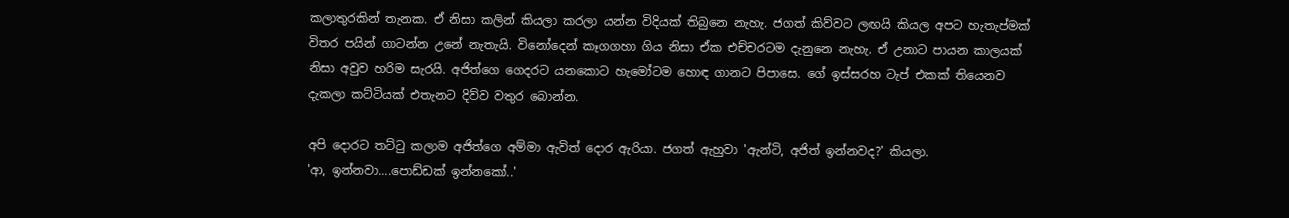කලාතුරකින් තැනක. ඒ නිසා කලින් කියලා කරලා යන්න විදියක් තිබුනෙ නැහැ. ජගත් කිව්වට ලඟයි කියල අපට හැතැප්මක් විතර පයින් ගාටන්න උනේ නැතැයි. විනෝදෙන් කෑගගහා ගිය නිසා ඒක එච්චරටම දැනුනෙ නැහැ. ඒ උනාට පායන කාලයක් නිසා අවුව හරිම සැරයි. අජිත්ගෙ ගෙදරට යනකොට හැමෝටම හොඳ ගානට පිපාසෙ. ගේ ඉස්සරහ ටැප් එකක් තියෙනව දැකලා කට්ටියක් එතැනට දිව්ව වතුර බොන්න.

අපි දොරට තට්ටු කලාම අජිත්ගෙ අම්මා ඇවිත් දොර ඇරියා. ජගත් ඇහුවා 'ඇන්ටි, අජිත් ඉන්නවද?' කියලා.
'ආ, ඉන්නවා....පොඩ්ඩක් ඉන්නකෝ..'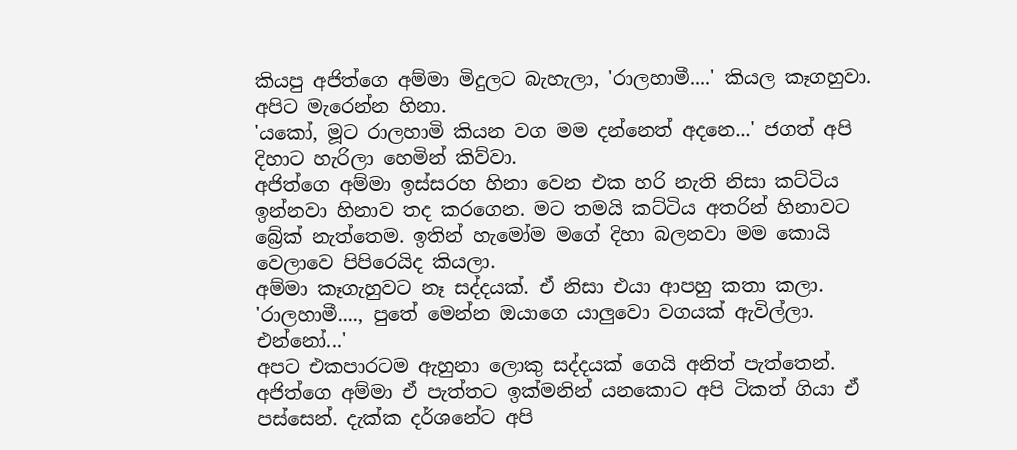කියපු අජිත්ගෙ අම්මා මිදුලට බැහැලා, 'රාලහාමී....' කියල කෑගහුවා.
අපිට මැරෙන්න හිනා.
'යකෝ, මූට රාලහාමි කියන වග මම දන්නෙත් අදනෙ...' ජගත් අපි දිහාට හැරිලා හෙමින් කිව්වා.
අජිත්ගෙ අම්මා ඉස්සරහ හිනා වෙන එක හරි නැති නිසා කට්ටිය ඉන්නවා හිනාව තද කරගෙන. මට තමයි කට්ටිය අතරින් හිනාවට බ්‍රේක් නැත්තෙම. ඉතින් හැමෝම මගේ දිහා බලනවා මම කොයි වෙලාවෙ පිපිරෙයිද කියලා.
අම්මා කෑගැහුවට නෑ සද්දයක්. ඒ නිසා එයා ආපහු කතා කලා.
'රාලහාමී...., පුතේ මෙන්න ඔයාගෙ යාලුවො වගයක් ඇවිල්ලා. එන්නෝ...'
අපට එකපාරටම ඇහුනා ලොකු සද්දයක් ගෙයි අනිත් පැත්තෙන්. අජිත්ගෙ අම්මා ඒ පැත්තට ඉක්මනින් යනකොට අපි ටිකත් ගියා ඒ පස්සෙන්. දැක්ක දර්ශනේට අපි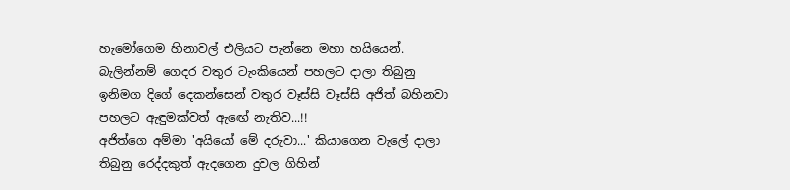හැමෝගෙම හිනාවල් එලියට පැන්නෙ මහා හයියෙන්.
බැලින්නම් ගෙදර වතුර ටැංකියෙන් පහලට දාලා තිබුනු ඉනිමග දිගේ දෙකන්සෙන් වතුර වෑස්සි වෑස්සි අජිත් බහිනවා පහලට ඇඳුමක්වත් ඇඟේ නැතිව...!!
අජිත්ගෙ අම්මා 'අයියෝ මේ දරුවා...' කියාගෙන වැලේ දාලා තිබුනු රෙද්දකුත් ඇදගෙන දුවල ගිහින්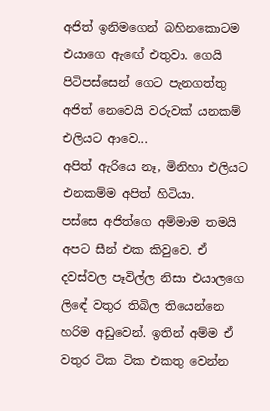අජිත් ඉනිමගෙන් බහිනකොටම එයාගෙ ඇඟේ එතුවා. ගෙයි පිටිපස්සෙන් ගෙට පැනගත්තු අජිත් නෙවෙයි වරුවක් යනකම් එලියට ආවෙ...
අපිත් ඇරියෙ නෑ, මිනිහා එලියට එනකම්ම අපිත් හිටියා.
පස්සෙ අජිත්ගෙ අම්මාම තමයි අපට සීන් එක කිවුවෙ. ඒ දවස්වල පෑවිල්ල නිසා එයාලගෙ ලිඳේ වතුර තිබිල තියෙන්නෙ හරිම අඩුවෙන්. ඉතින් අම්ම ඒ වතුර ටික ටික එකතු වෙන්න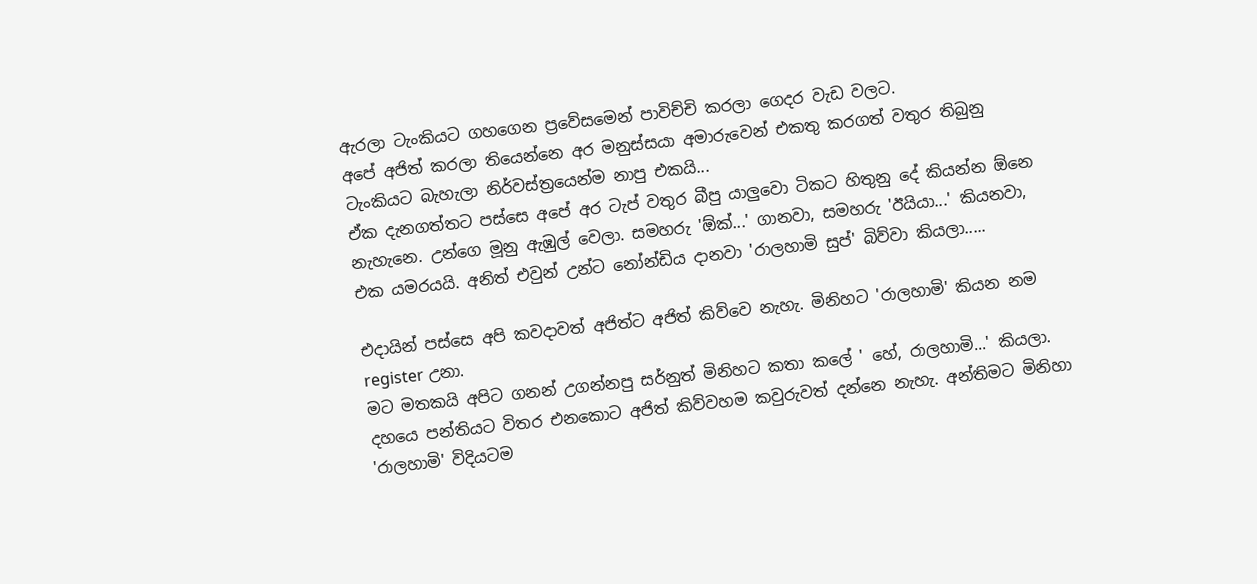ඇරලා ටැංකියට ගහගෙන ප්‍රවේසමෙන් පාවිච්චි කරලා ගෙදර වැඩ වලට.
අපේ අජිත් කරලා තියෙන්නෙ අර මනුස්සයා අමාරුවෙන් එකතු කරගත් වතුර තිබුනු ටැංකියට බැහැලා නිර්වස්ත්‍රයෙන්ම නාපු එකයි...
ඒක දැනගත්තට පස්සෙ අපේ අර ටැප් වතුර බීපු යාලුවො ටිකට හිතුනු දේ කියන්න ඕනෙ නැහැනෙ. උන්ගෙ මූනු ඇඹුල් වෙලා. සමහරු 'ඕක්...' ගානවා, සමහරු 'ඊයියා...' කියනවා, එක යමරයයි. අනිත් එවුන් උන්ට නෝන්ඩිය දානවා 'රාලහාමි සුප්' බිව්වා කියලා.....

එදායින් පස්සෙ අපි කවදාවත් අජිත්ට අජිත් කිව්වෙ නැහැ. මිනිහට 'රාලහාමි' කියන නම  register උනා.
මට මතකයි අපිට ගනන් උගන්නපු සර්නුත් මිනිහට කතා කලේ ' හේ, රාලහාමි...' කියලා. දහයෙ පන්තියට විතර එනකොට අජිත් කිව්වහම කවුරුවත් දන්නෙ නැහැ. අන්තිමට මිනිහා 'රාලහාමි' විදියටම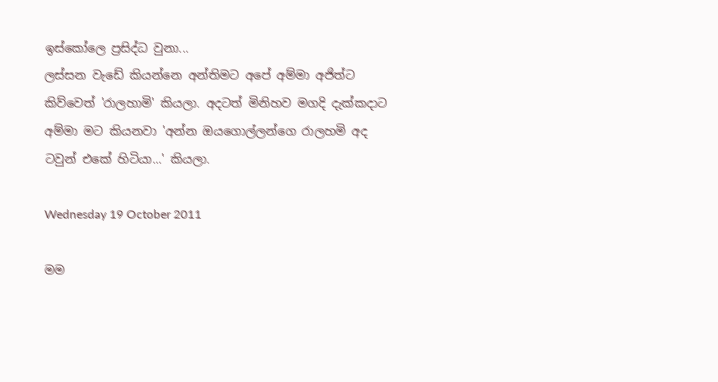ඉස්කෝලෙ ප්‍රසිද්ධ වුනා...
ලස්සන වැඩේ කියන්නෙ අන්තිමට අපේ අම්මා අජිත්ට කිව්වෙත් 'රාලහාමි' කියලා. අදටත් මිනිහව මගදි දැක්කදාට අම්මා මට කියනවා 'අන්න ඔයගොල්ලන්ගෙ රාලහමි අද ටවුන් එකේ හිටියා...' කියලා.

Wednesday 19 October 2011

මම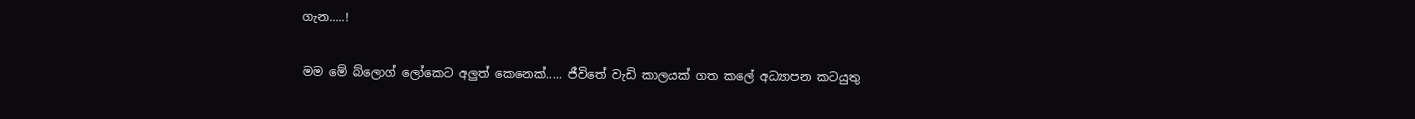ගැන.....!

මම මේ බ්ලොග් ලෝකෙට අලුත් කෙනෙක්..... ජීවිතේ වැඩි කාලයක් ගත කලේ අධ්‍යාපන කටයුතු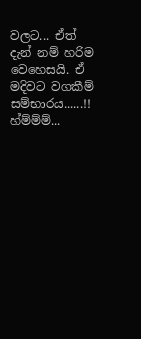වලට... ඒත් දැන් නම් හරිම වෙහෙසයි. ඒ මදිවට වගකීම් සම්භාරය......!! හ්ම්ම්ම්...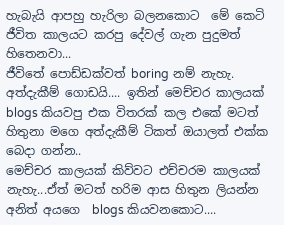හැබැයි ආපහු හැරිලා බලනකොට  මේ කෙටි ජීවිත කාලයට කරපු දේවල් ගැන පුදුමත් හිතෙනවා...
ජීවිතේ පොඩ්ඩක්වත් boring නම් නැහැ. අත්දැකීම් ගොඩයි.... ඉතින් මෙච්චර කාලයක් blogs කියවපු එක විතරක් කල එකේ මටත් හිතුනා මගෙ අත්දැකීම් ටිකත් ඔයාලත් එක්ක බෙදා ගන්න..
මෙච්චර කාලයක් කිව්වට එච්චරම කාලයක් නැහැ...ඒත් මටත් හරිම ආස හිතුන ලියන්න අනිත් අයගෙ  blogs කියවනකොට....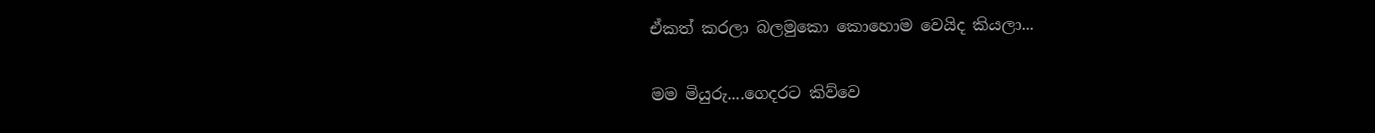ඒකත් කරලා බලමුකො කොහොම වෙයිද කියලා...

මම මියුරු....ගෙදරට කිව්වෙ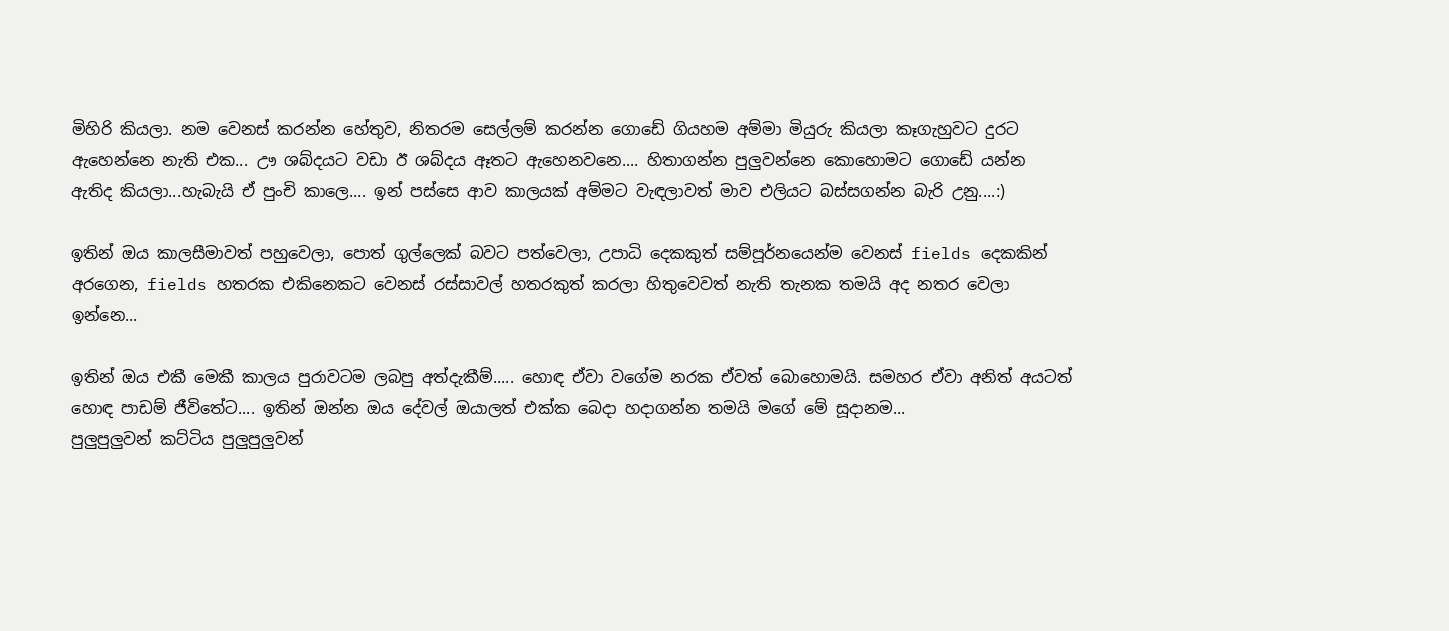මිහිරි කියලා. නම වෙනස් කරන්න හේතුව, නිතරම සෙල්ලම් කරන්න ගොඩේ ගියහම අම්මා මියුරු කියලා කෑගැහුවට දුරට ඇහෙන්නෙ නැති එක... ඌ ශබ්දයට වඩා ඊ ශබ්දය ඈතට ඇහෙනවනෙ.... හිතාගන්න පුලුවන්නෙ කොහොමට ගොඩේ යන්න ඇතිද කියලා...හැබැයි ඒ පුංචි කාලෙ.... ඉන් පස්සෙ ආව කාලයක් අම්මට වැඳලාවත් මාව එලියට බස්සගන්න බැරි උනු....:)

ඉතින් ඔය කාලසීමාවත් පහුවෙලා, පොත් ගුල්ලෙක් බවට පත්වෙලා, උපාධි දෙකකුත් සම්පූර්නයෙන්ම වෙනස් fields දෙකකින් අරගෙන, fields හතරක එකිනෙකට වෙනස් රස්සාවල් හතරකුත් කරලා හිතුවෙවත් නැති තැනක තමයි අද නතර වෙලා ඉන්නෙ...

ඉතින් ඔය එකී මෙකී කාලය පුරාවටම ලබපු අත්දැකීම්..... හොඳ ඒවා වගේම නරක ඒවත් බොහොමයි. සමහර ඒවා අනිත් අයටත් හොඳ පාඩම් ජීවිතේට.... ඉතින් ඔන්න ඔය දේවල් ඔයාලත් එක්ක බෙදා හදාගන්න තමයි මගේ මේ සූදානම...
පුලුපුලුවන් කට්ටිය පුලුපුලුවන්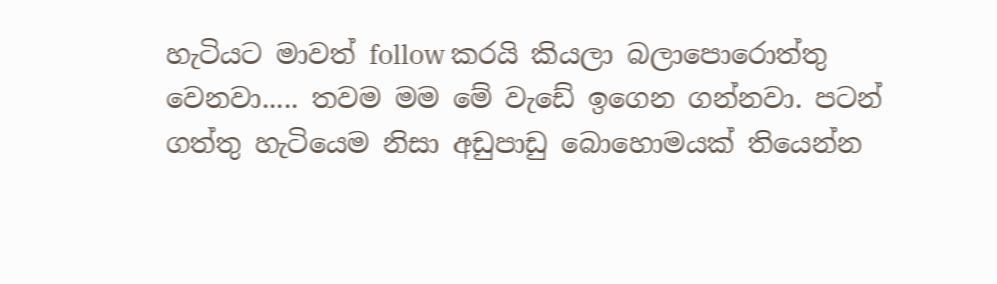හැටියට මාවත් follow කරයි කියලා බලාපොරොත්තු වෙනවා..... තවම මම මේ වැඩේ ඉගෙන ගන්නවා. පටන් ගත්තු හැටියෙම නිසා අඩුපාඩු බොහොමයක් තියෙන්න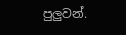පුලුවන්.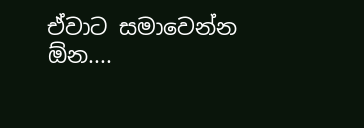ඒවාට සමාවෙන්න ඕන....